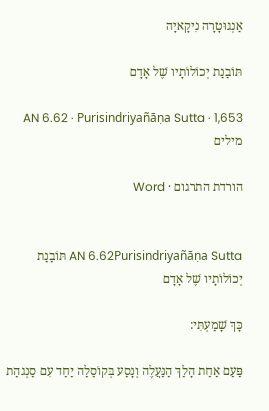אַנְגוּטָרָה נִיקָאיָה

תּוֹבַנַת יְכוֹלוֹתָיו שֶׁל אָדָם

AN 6.62 · Purisindriyañāṇa Sutta · 1,653 מילים

הורדת התרגום · Word


AN 6.62Purisindriyañāṇa Sutta תּוֹבַנַת יְכוֹלוֹתָיו שֶׁל אָדָם

כָּךְ שָׁמַעְתִּי:

פַּעַם אַחַת הָלַךְ הַנַּעֲלֶה וְנָסַע בְּקוֹסַלַה יַחַד עִם סַנְגהַת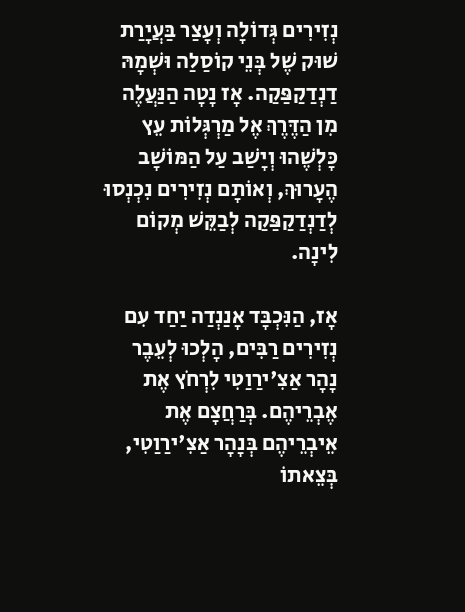נְזִירִים גְּדוֹלָה וְעָצַר בַּעֲיָרַת שׁוּק שֶׁל בְּנֵי קוֹסַלַה וּשְׁמָהּ דַנְדַקַפַּקַה. אָז נָטָה הַנַּעֲלֶה מִן הַדֶּרֶךְ אֶל מַרְגְּלוֹת עֵץ כָּלְשֶׁהוּ וְיָשַׁב עַל הַמּוֹשָׁב הֶעָרוּךְ, וְאוֹתָם נְזִירִים נִכְנְסוּ לְדַנְדַקַפַּקַה לְבַקֵּשׁ מְקוֹם לִינָה.

אָז, הַנִּכְבָּד אָנַנְדַה יַחַד עִם נְזִירִים רַבִּים, הָלְכוּ לְעֵבֶר נָהָר אַצִ'ירַוַטִי לִרְחֹץ אֶת אֶבְרֵיהֶם. בְּרַחֲצָם אֶת אֵיבְרֵיהֶם בְּנָהָר אַצִ'ירַוַטִי, בְּצֵאתוֹ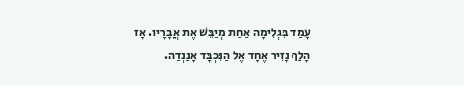עָמַד בִּגְלִימָה אַחַת מְיַבֵּשׁ אֶת אֲבָרָיו. אָז הָלַךְ נָזִיר אֶחָד אֶל הַנִּכְבָּד אָנַנְדַה.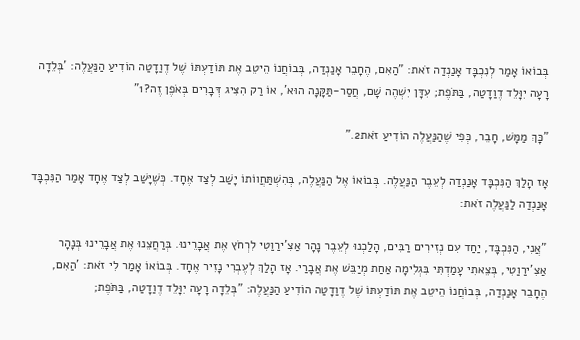בְּבוֹאוֹ אָמַר לְנִכְבָּד אָנַנְדַה זֹאת: "הַאִם, הֶחָבֵר אָנַנְדַה, בְּבוֹחֲנוֹ הֵיטֵב אֶת תּוֹדַעְתּוֹ שֶׁל דֶוַדָטַה הוֹדִיעַ הַנַּעֲלֶה: 'בְּלֵדָה רָעָה יִוָּלֵד דֶוַדָטַה, בַּתֹּפֶת; עִדָּן יִשְׁהֶה שָׁם, חֲסַר-תַּקָּנָה הוּא', אוֹ רַק הִצִּיג דְּבָרִים בְּאֹפֶן זֶה?1"

"כָּךְ מַמָּשׁ, חָבֵר, כְּפִי שֶׁהַנַּעֲלֶה הוֹדִיעַ זֹאת2."

אָז הָלַךְ הַנִּכְבָּד אָנַנְדַה לְעֵבֶר הַנַּעֲלֶה. בְּבוֹאוֹ אֶל הַנַּעֲלֶה, בְּהִשְׁתַּחֲווֹתוֹ יָשַׁב לְצַד אֶחָד. כְּשֶׁיָּשַׁב לְצַד אֶחָד אָמַר הַנִּכְבָּד אָנַנְדַה לַנַּעֲלֶה זֹאת:

"אֲנִי, הַנִּכְבָּד, יַחַד עִם נְזִירִים רַבִּים, הָלַכְנוּ לְעֵבֶר נָהָר אַצִ'ירַוַטִי לִרְחֹץ אֶת אֲבָרֵינוּ. בְּרַחֲצֵנוּ אֶת אֲבָרֵינוּ בְּנָהָר אַצִ'ירַוַטִי, בְּצֵאתִי עָמַדְתִּי בִּגְלִימָה אַחַת מְיַבֵּשׁ אֶת אֲבָרַי. אָז הָלַךְ לְעֶבְרִי נָזִיר אֶחָד. בְּבוֹאוֹ אָמַר לִי זֹאת: 'הַאִם, הֶחָבֵר אָנַנְדַה, בְּבוֹחֲנוֹ הֵיטֵב אֶת תּוֹדַעְתּוֹ שֶׁל דֶוַדָטַה הוֹדִיעַ הַנַּעֲלֶה: "בְּלֵדָה רָעָה יִוָּלֵד דֶוַדָטַה, בַּתֹּפֶת;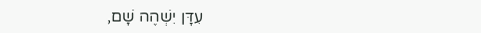עִדָּן יִשְׁהֶה שָׁם,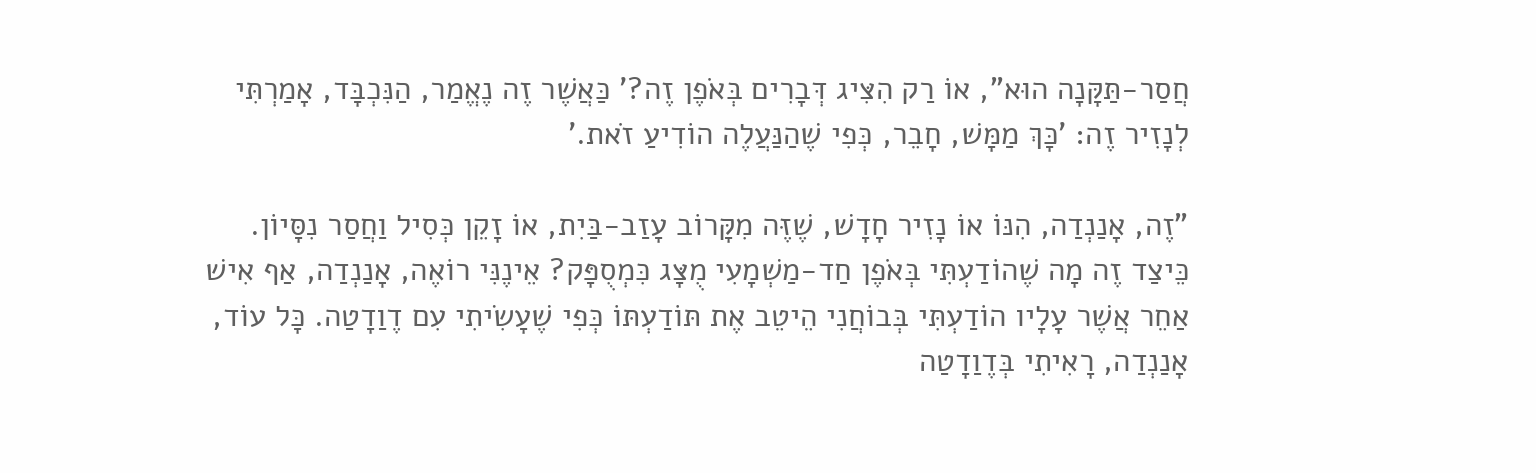חֲסַר-תַּקָּנָה הוּא", אוֹ רַק הִצִּיג דְּבָרִים בְּאֹפֶן זֶה?' כַּאֲשֶׁר זֶה נֶאֱמַר, הַנִּכְבָּד, אָמַרְתִּי לְנָזִיר זֶה: 'כָּךְ מַמָּשׁ, חָבֵר, כְּפִי שֶׁהַנַּעֲלֶה הוֹדִיעַ זֹאת.'

"זֶה, אָנַנְדַה, הִנּוֹ אוֹ נָזִיר חָדָשׁ, שֶׁזֶּה מִקָּרוֹב עָזַב-בַּיִת, אוֹ זָקֵן כְּסִיל וַחֲסַר נִסָּיוֹן. כֵּיצַד זֶה מָה שֶׁהוֹדַעְתִּי בְּאֹפֶן חַד-מַשְׁמָעִי מֻצָּג כִּמְסֻפָּק? אֵינֶנִּי רוֹאֶה, אָנַנְדַה, אַף אִישׁ אַחֵר אֲשֶׁר עָלָיו הוֹדַעְתִּי בְּבוֹחֲנִי הֵיטֵב אֶת תּוֹדַעְתּוֹ כְּפִי שֶׁעָשִׂיתִי עִם דֶוַדָטַה. כָּל עוֹד, אָנַנְדַה, רָאִיתִי בְּדֶוַדָטַה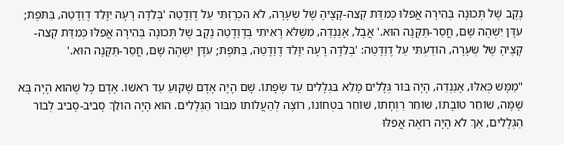נֶקֶב שֶׁל תְּכוּנָה בְּהִירָה אֲפִלּוּ כְּמִדַּת קְצֵה-קָצֶיהָ שֶׁל שְׂעָרָה, לֹא הִכְרַזְתִּי עַל דֶוַדָטַה 'בְּלֵדָה רָעָה יִוָּלֵד דֶוַדָטַה, בַּתֹּפֶת; עִדָּן יִשְׁהֶה שָׁם, חֲסַר-תַּקָּנָה הוּא.' אֲבָל, אָנַנְדַה, מִשֶּׁלֹּא רָאִיתִי בְּדֶוַדָטַה נֶקֶב שֶׁל תְּכוּנָה בְּהִירָה אֲפִלּוּ כְּמִדַּת קְצֵה-קָצֶיהָ שֶׁל שְׂעָרָה, הוֹדַעְתִּי עַל דֶוַדָטַה: 'בְּלֵדָה רָעָה יִוָּלֵד דֶוַדָטַה, בַּתֹּפֶת; עִדָּן יִשְׁהֶה שָׁם, חֲסַר-תַּקָּנָה הוּא.'

"מַמָּשׁ כְּאִלּוּ, אָנַנְדַה, הָיָה בּוֹר גְּלָלִים מָלֵא בִּגְלָלִים עַד שְׂפָתוֹ. שָׁם הָיָה אָדָם שָׁקוּעַ עַד רֹאשׁוֹ. אָדָם כָּל שֶׁהוּא הָיָה בָּא שָׁמָּה, שׁוֹחֵר טוֹבָתוֹ, שׁוֹחֵר רַוְחָתוֹ, שׁוֹחֵר בִּטְחוֹנוֹ, רוֹצֶה לְהַעֲלוֹתוֹ מִבּוֹר הַגְּלָלִים. הוּא הָיָה הוֹלֵךְ סָבִיב-סָבִיב לְבוֹר הַגְּלָלִים, אַךְ לֹא הָיָה רוֹאֶה אֲפִלּוּ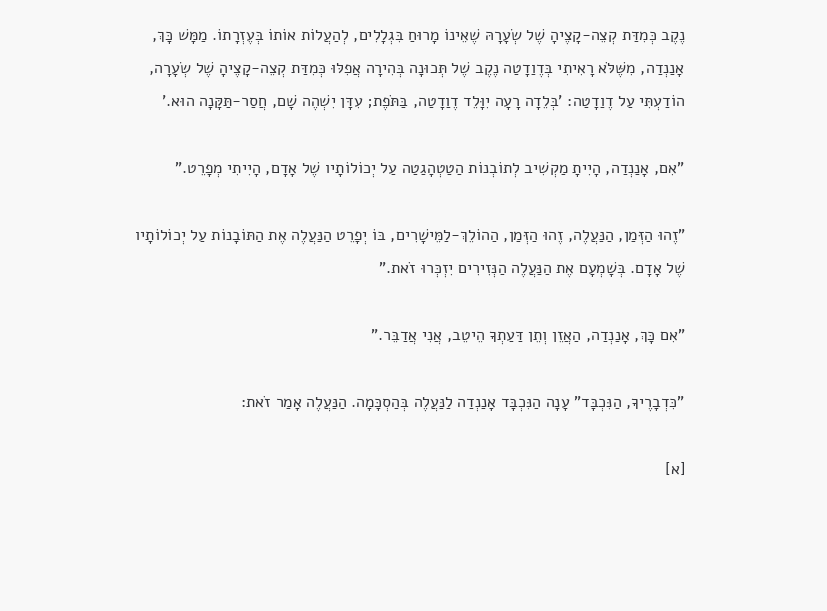נֶקֶב כְּמִדַּת קְצֵה-קָצֶיהָ שֶׁל שְׂעָרָהּ שֶׁאֵינוֹ מָרוּחַ בִּגְלָלִים, לְהַעֲלוֹת אוֹתוֹ בְּעֶזְרָתוֹ. מַמָּשׁ כָּךְ, אָנַנְדַה, מִשֶּׁלֹּא רָאִיתִי בְּדֶוַדָטַה נֶקֶב שֶׁל תְּכוּנָה בְּהִירָה אֲפִלּוּ כְּמִדַּת קְצֵה-קָצֶיהָ שֶׁל שְׂעָרָה, הוֹדַעְתִּי עַל דֶוַדָטַה: 'בְּלֵדָה רָעָה יִוָּלֵד דֶוַדָטַה, בַּתֹּפֶת; עִדָּן יִשְׁהֶה שָׁם, חֲסַר-תַּקָּנָה הוּא.'

"אִם, אָנַנְדַה, הָיִיתָ מַקְשִׁיב לְתוֹבְנוֹת הַטַטְהָגַטַה עַל יְכוֹלוֹתָיו שֶׁל אָדָם, הָיִיתִי מְפָרֵט."

"זֶהוּ הַזְּמַן, הַנַּעֲלֶה, זֶהוּ הַזְּמַן, הַהוֹלֵךְ-לַמֵּישָׁרִים, בּוֹ יְפָרֵט הַנַּעֲלֶה אֶת הַתּוֹבָנוֹת עַל יְכוֹלוֹתָיו שֶׁל אָדָם. בְּשָׁמְעָם אֶת הַנַּעֲלֶה הַנְּזִירִים יִזְכְּרוּ זֹאת."

"אִם כָּךְ, אָנַנְדַה, הַאֲזֵן וְתֵן דַּעַתְךָ הֵיטֵב, אֲנִי אֲדַבֵּר."

"כִּדְבָרֶיךָ, הַנִּכְבָּד" עָנָה הַנִּכְבָּד אָנַנְדַה לַנַּעֲלֶה בְּהַסְכָּמָה. הַנַּעֲלֶה אָמַר זֹאת:

[א]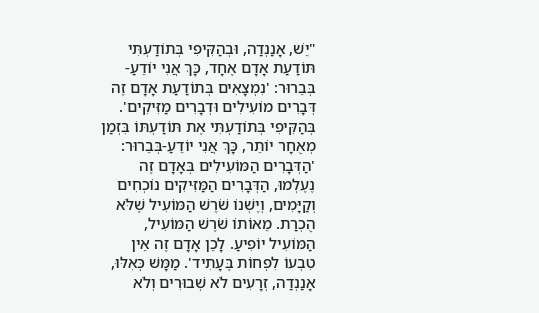"יֵשׁ, אָנַנְדַה, וּבְהַקִּיפִי בְּתוֹדַעְתִּי תּוֹדַעַת אָדָם אֶחָד, כָּךְ אֲנִי יוֹדֵעַ-בְּבֵרוּר: 'נִמְצָאִים בְּתוֹדַעַת אָדָם זֶה דְּבָרִים מוֹעִילִים וּדְבָרִים מַזִּיקִים'. בְּהַקִּיפִי בְּתוֹדַעְתִּי אֶת תּוֹדַעְתּוֹ בִּזְמַן מְאֻחָר יוֹתֵר, כָּךְ אֲנִי יוֹדֵעַ-בְּבֵרוּר: 'הַדְּבָרִים הַמּוֹעִילִים בְּאָדָם זֶה נֶעֶלְמוּ, הַדְּבָרִים הַמַּזִּיקִים נוֹכְחִים וְקַיָּמִים, וְיֶשְׁנוֹ שֹׁרֶשׁ הַמּוֹעִיל שֶׁלֹּא הֻכְרַת. מֵאוֹתוֹ שֹׁרֶשׁ הַמּוֹעִיל, הַמּוֹעִיל יוֹפִיעַ. לָכֵן אָדָם זֶה אֵין טִבְעוֹ לִפְחוֹת בֶּעָתִיד'. מַמָּשׁ כְּאִלּוּ, אָנַנְדַה, זְרָעִים לֹא שְׁבוּרִים וְלֹא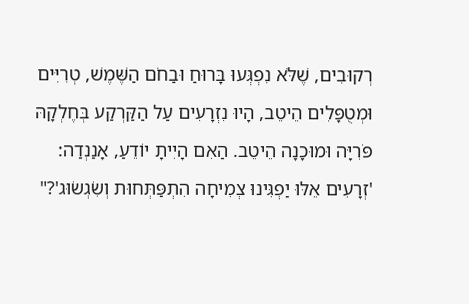רְקוּבִים, שֶׁלֹּא נִפְגְּעוּ בָּרוּחַ וּבַחֹם הַשֶּׁמֶשׁ, טְרִיִּים וּמְטֻפָּלִים הֵיטֵב, הָיוּ נִזְרָעִים עַל הַקַּרְקַע בְּחֶלְקָהּ פֹּרִיָּה וּמוּכָנָה הֵיטֵב. הַאִם הָיִיתָ יוֹדֵעַ, אָנַנְדַה: 'זְרָעִים אֵלּוּ יַפְגִּינוּ צְמִיחָה הִתְפַּתְּחוּת וְשִׂגְשׂוּג'?"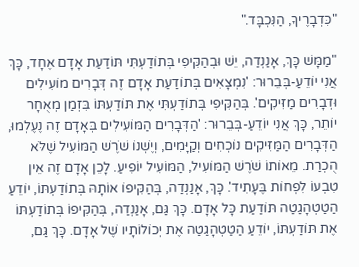"כִּדְבָרֶיךָ, הַנִּכְבָּד."

"מַמָּשׁ כָּךְ, אָנַנְדַה, יֵשׁ וּבְהַקִּיפִי בְּתוֹדַעְתִּי תּוֹדַעַת אָדָם אֶחָד, כָּךְ אֲנִי יוֹדֵעַ-בְּבֵרוּר: 'נִמְצָאִים בְּתוֹדַעַת אָדָם זֶה דְּבָרִים מוֹעִילִים וּדְבָרִים מַזִּיקִים'. בְּהַקִּיפִי בְּתוֹדַעְתִּי אֶת תּוֹדַעְתּוֹ בִּזְמַן מְאֻחָר יוֹתֵר, כָּךְ אֲנִי יוֹדֵעַ-בְּבֵרוּר: 'הַדְּבָרִים הַמּוֹעִילִים בְּאָדָם זֶה נֶעֶלְמוּ, הַדְּבָרִים הַמַּזִּיקִים נוֹכְחִים וְקַיָּמִים, וְיֶשְׁנוֹ שֹׁרֶשׁ הַמּוֹעִיל שֶׁלֹּא הֻכְרַת. מֵאוֹתוֹ שֹׁרֶשׁ הַמּוֹעִיל, הַמּוֹעִיל יוֹפִיעַ. לָכֵן אָדָם זֶה אֵין טִבְעוֹ לִפְחוֹת בֶּעָתִיד'. כָּךְ, אָנַנְדַה, בְּהַקִּיפוֹ אוֹתָהּ בְּתוֹדַעְתּוֹ, יוֹדֵעַ הַטַטְהָגַטַה תּוֹדַעַת כָּל אָדָם. כָּךְ גַּם, אָנַנְדַה, בְּהַקִּיפוֹ בְּתוֹדַעְתּוֹ אֶת תּוֹדַעְתּוֹ, יוֹדֵעַ הַטַטְהָגַטַה אֶת יְכוֹלוֹתָיו שֶׁל אָדָם. כָּךְ גַּם,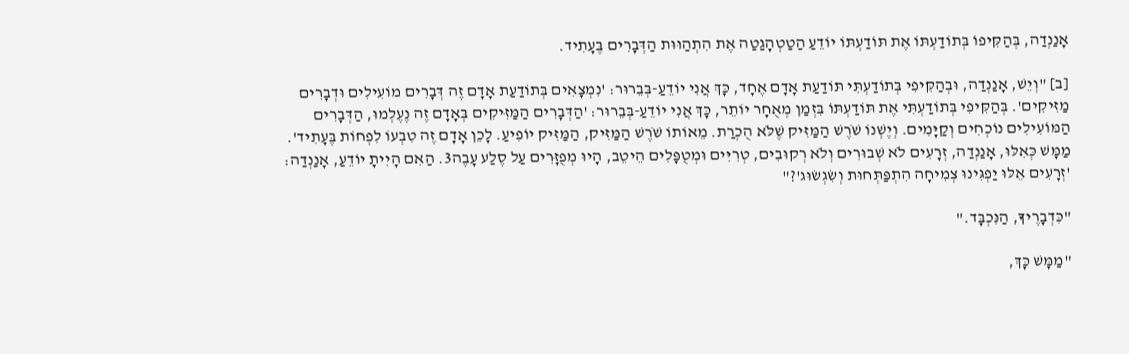אָנַנְדַה, בְּהַקִּיפוֹ בְּתוֹדַעְתּוֹ אֶת תּוֹדַעְתּוֹ יוֹדֵעַ הַטַטְהָגַטַה אֶת הִתְהַוּוּת הַדְּבָרִים בֶּעָתִיד.

[ב] "וְיֵשׁ, אָנַנְדַה, וּבְהַקִּיפִי בְּתוֹדַעְתִּי תּוֹדַעַת אָדָם אֶחָד, כָּךְ אֲנִי יוֹדֵעַ-בְּבֵרוּר: 'נִמְצָאִים בְּתוֹדַעַת אָדָם זֶה דְּבָרִים מוֹעִילִים וּדְבָרִים מַזִּיקִים'. בְּהַקִּיפִי בְּתוֹדַעְתִּי אֶת תּוֹדַעְתּוֹ בִּזְמַן מְאֻחָר יוֹתֵר, כָּךְ אֲנִי יוֹדֵעַ-בְּבֵרוּר: 'הַדְּבָרִים הַמַּזִּיקִים בְּאָדָם זֶה נֶעֶלְמוּ, הַדְּבָרִים הַמּוֹעִילִים נוֹכְחִים וְקַיָּמִים. וְיֶשְׁנוֹ שֹׁרֶשׁ הַמַּזִּיק שֶׁלֹּא הֻכְרַת. מֵאוֹתוֹ שֹׁרֶשׁ הַמַּזִּיק, הַמַּזִּיק יוֹפִיעַ. לָכֵן אָדָם זֶה טִבְעוֹ לִפְחוֹת בֶּעָתִיד'. מַמָּשׁ כְּאִלּוּ, אָנַנְדַה, זְרָעִים לֹא שְׁבוּרִים וְלֹא רְקוּבִים, טְרִיִּים וּמְטֻפָּלִים הֵיטֵב, הָיוּ מְפֻזָּרִים עַל סֶלַע עָבֶה3. הַאִם הָיִיתָ יוֹדֵעַ, אָנַנְדַה: 'זְרָעִים אֵלּוּ יַפְגִּינוּ צְמִיחָה הִתְפַּתְּחוּת וְשִׂגְשׂוּג'?"

"כִּדְבָרֶיךָ, הַנִּכְבָּד."

"מַמָּשׁ כָּךְ,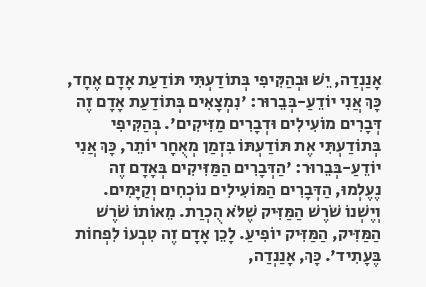אָנַנְדַה, יֵשׁ וּבְהַקִּיפִי בְּתוֹדַעְתִּי תּוֹדַעַת אָדָם אֶחָד, כָּךְ אֲנִי יוֹדֵעַ-בְּבֵרוּר: 'נִמְצָאִים בְּתוֹדַעַת אָדָם זֶה דְּבָרִים מוֹעִילִים וּדְבָרִים מַזִּיקִים'. בְּהַקִּיפִי בְּתוֹדַעְתִּי אֶת תּוֹדַעְתּוֹ בִּזְמַן מְאֻחָר יוֹתֵר, כָּךְ אֲנִי יוֹדֵעַ-בְּבֵרוּר: 'הַדְּבָרִים הַמַּזִּיקִים בְּאָדָם זֶה נֶעֶלְמוּ, הַדְּבָרִים הַמּוֹעִילִים נוֹכְחִים וְקַיָּמִים. וְיֶשְׁנוֹ שֹׁרֶשׁ הַמַּזִּיק שֶׁלֹּא הֻכְרַת. מֵאוֹתוֹ שֹׁרֶשׁ הַמַּזִּיק, הַמַּזִּיק יוֹפִיעַ. לָכֵן אָדָם זֶה טִבְעוֹ לִפְחוֹת בֶּעָתִיד'. כָּךְ, אָנַנְדַה,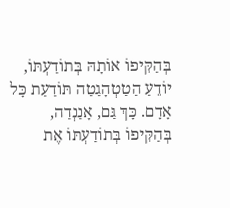בְּהַקִּיפוֹ אוֹתָהּ בְּתוֹדַעְתּוֹ, יוֹדֵעַ הַטַטְהָגַטַה תּוֹדַעַת כָּל אָדָם. כָּךְ גַּם, אָנַנְדַה, בְּהַקִּיפוֹ בְּתוֹדַעְתּוֹ אֶת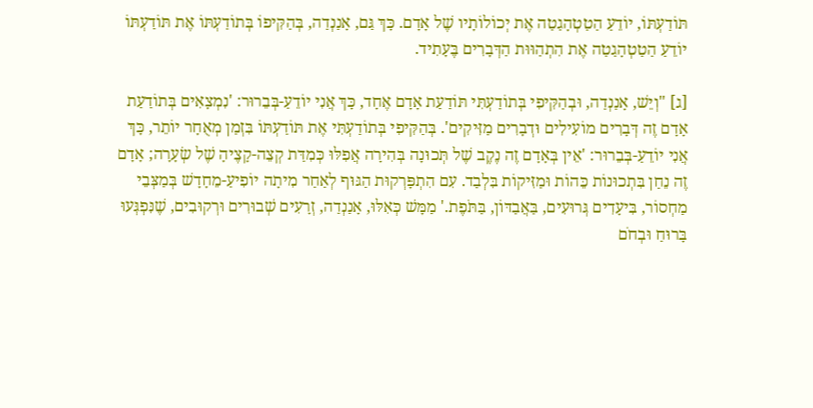תּוֹדַעְתּוֹ, יוֹדֵעַ הַטַטְהָגַטַה אֶת יְכוֹלוֹתָיו שֶׁל אָדָם. כָּךְ גַּם, אָנַנְדַה, בְּהַקִּיפוֹ בְּתוֹדַעְתּוֹ אֶת תּוֹדַעְתּוֹ יוֹדֵעַ הַטַטְהָגַטַה אֶת הִתְהַוּוּת הַדְּבָרִים בֶּעָתִיד.

[ג] "וְיֵשׁ, אָנַנְדַה, וּבְהַקִּיפִי בְּתוֹדַעְתִּי תּוֹדַעַת אָדָם אֶחָד, כָּךְ אֲנִי יוֹדֵעַ-בְּבֵרוּר: 'נִמְצָאִים בְּתוֹדַעַת אָדָם זֶה דְּבָרִים מוֹעִילִים וּדְבָרִים מַזִּיקִים'. בְּהַקִּיפִי בְּתוֹדַעְתִּי אֶת תּוֹדַעְתּוֹ בִּזְמַן מְאֻחָר יוֹתֵר, כָּךְ אֲנִי יוֹדֵעַ-בְּבֵרוּר: 'אֵין בְּאָדָם זֶה נֶקֶב שֶׁל תְּכוּנָה בְּהִירָה אֲפִלּוּ כְּמִדַּת קְצֵה-קָצֶיהָ שֶׁל שְׂעָרָה; אָדָם זֶה נֵחַן בִּתְכוּנוֹת כֵּהוֹת וּמַזִּיקוֹת בִּלְבַד. עִם הִתְפָּרְקוּת הַגּוּף לְאַחַר מִיתָה יוֹפִיעַ-מֵחָדָשׁ בְּמַצְּבֵי מַחְסוֹר, בִּיעָדִים גְּרוּעִים, בַּאֲבַדּוֹן, בַּתֹּפֶת.' מַמָּשׁ כְּאִלּוּ, אָנַנְדַה, זְרָעִים שְׁבוּרִים וּרְקוּבִים, שֶׁנִּפְגְּעוּ בָּרוּחַ וּבְחֹם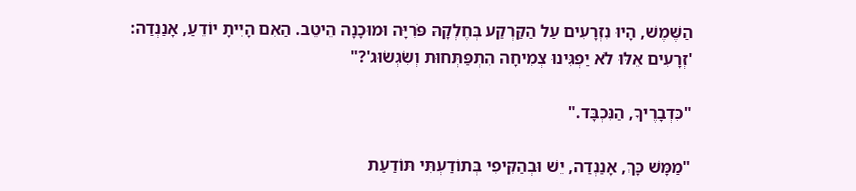הַשֶּׁמֶשׁ, הָיוּ נִזְרָעִים עַל הַקַּרְקַע בְּחֶלְקָהּ פֹּרִיָּה וּמוּכָנָה הֵיטֵב. הַאִם הָיִיתָ יוֹדֵעַ, אָנַנְדַה: 'זְרָעִים אֵלּוּ לֹא יַפְגִּינוּ צְמִיחָה הִתְפַּתְּחוּת וְשִׂגְשׂוּג'?"

"כִּדְבָרֶיךָ, הַנִּכְבָּד."

"מַמָּשׁ כָּךְ, אָנַנְדַה, יֵשׁ וּבְהַקִּיפִי בְּתוֹדַעְתִּי תּוֹדַעַת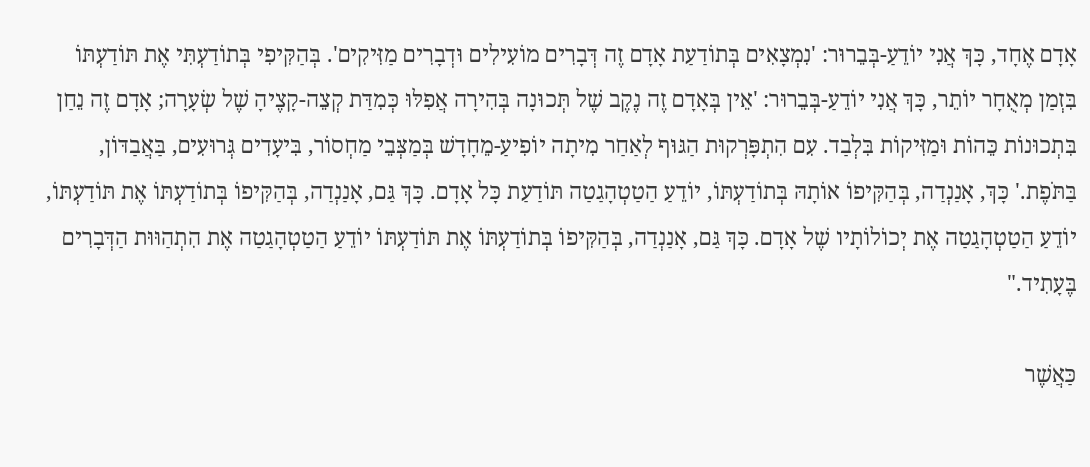אָדָם אֶחָד, כָּךְ אֲנִי יוֹדֵעַ-בְּבֵרוּר: 'נִמְצָאִים בְּתוֹדַעַת אָדָם זֶה דְּבָרִים מוֹעִילִים וּדְבָרִים מַזִּיקִים'. בְּהַקִּיפִי בְּתוֹדַעְתִּי אֶת תּוֹדַעְתּוֹ בִּזְמַן מְאֻחָר יוֹתֵר, כָּךְ אֲנִי יוֹדֵעַ-בְּבֵרוּר: 'אֵין בְּאָדָם זֶה נֶקֶב שֶׁל תְּכוּנָה בְּהִירָה אֲפִלּוּ כְּמִדַּת קְצֵה-קָצֶיהָ שֶׁל שְׂעָרָה; אָדָם זֶה נֵחַן בִּתְכוּנוֹת כֵּהוֹת וּמַזִּיקוֹת בִּלְבַד. עִם הִתְפָּרְקוּת הַגּוּף לְאַחַר מִיתָה יוֹפִיעַ-מֵחָדָשׁ בְּמַצְּבֵי מַחְסוֹר, בִּיעָדִים גְּרוּעִים, בַּאֲבַדּוֹן, בַּתֹּפֶת.' כָּךְ, אָנַנְדַה, בְּהַקִּיפוֹ אוֹתָהּ בְּתוֹדַעְתּוֹ, יוֹדֵעַ הַטַטְהָגַטַה תּוֹדַעַת כָּל אָדָם. כָּךְ גַּם, אָנַנְדַה, בְּהַקִּיפוֹ בְּתוֹדַעְתּוֹ אֶת תּוֹדַעְתּוֹ, יוֹדֵעַ הַטַטְהָגַטַה אֶת יְכוֹלוֹתָיו שֶׁל אָדָם. כָּךְ גַּם, אָנַנְדַה, בְּהַקִּיפוֹ בְּתוֹדַעְתּוֹ אֶת תּוֹדַעְתּוֹ יוֹדֵעַ הַטַטְהָגַטַה אֶת הִתְהַוּוּת הַדְּבָרִים בֶּעָתִיד."

כַּאֲשֶׁר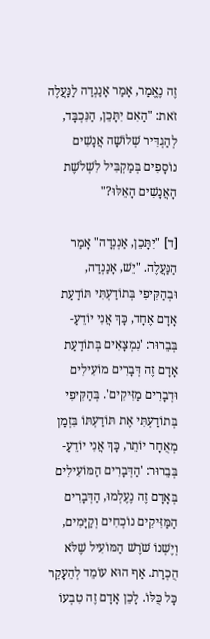זֶה נֶאֱמַר, אָמַר אָנַנְדַה לַנַּעֲלֶה זֹאת: "הַאִם יִתָּכֵן, הַנִּכְבָּד, לְהַגְדִּיר שְׁלוֹשָׁה אֲנָשִׁים נוֹסָפִים בְּמַקְבִּיל לִשְׁלֹשֶׁת הָאֲנָשִׁים הָאֵלּוּ?"

[ד] "יִתָּכֵן, אַנְנְדָה" אָמַר הַנַּעֲלֶה. "יֵשׁ, אָנַנְדַה, וּבְהַקִּיפִי בְּתוֹדַעְתִּי תּוֹדַעַת אָדָם אֶחָד, כָּךְ אֲנִי יוֹדֵעַ-בְּבֵרוּר: 'נִמְצָאִים בְּתוֹדַעַת אָדָם זֶה דְּבָרִים מוֹעִילִים וּדְבָרִים מַזִּיקִים'. בְּהַקִּיפִי בְּתוֹדַעְתִּי אֶת תּוֹדַעְתּוֹ בִּזְמַן מְאֻחָר יוֹתֵר, כָּךְ אֲנִי יוֹדֵעַ-בְּבֵרוּר: 'הַדְּבָרִים הַמּוֹעִילִים בְּאָדָם זֶה נֶעֶלְמוּ, הַדְּבָרִים הַמַּזִּיקִים נוֹכְחִים וְקַיָּמִים, וְיֶשְׁנוֹ שֹׁרֶשׁ הַמּוֹעִיל שֶׁלֹּא הֻכְרַת. אַף הוּא עוֹמֵד לְהֵעָקֵר כָּל כֻּלּוֹ. לָכֵן אָדָם זֶה טִבְעוֹ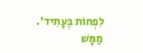לִפְחוֹת בֶּעָתִיד'. מַמָּשׁ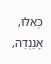כְּאִלּוּ, אָנַנְדַה,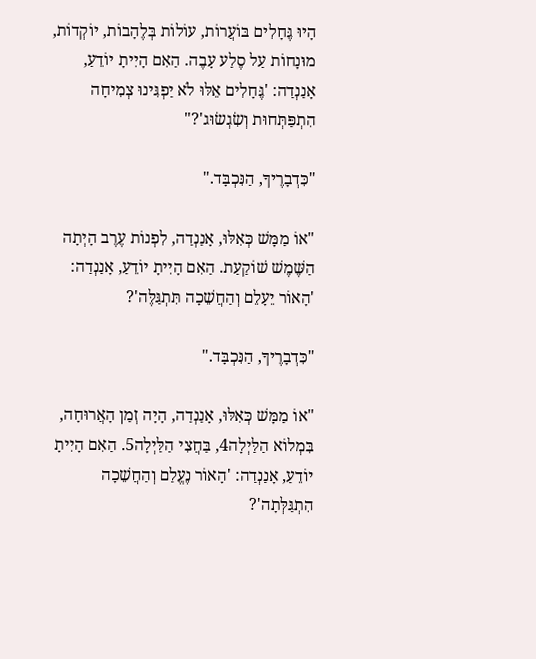הָיוּ גֶּחָלִים בּוֹעֲרוֹת, עוֹלוֹת בְּלֶהָבוֹת, יוֹקְדוֹת, מוּנָחוֹת עַל סֶלַע עָבֶה. הַאִם הָיִיתָ יוֹדֵעַ, אָנַנְדַה: 'גֶּחָלִים אֵלּוּ לֹא יַפְגִּינוּ צְמִיחָה הִתְפַּתְּחוּת וְשִׂגְשׂוּג'?"

"כִּדְבָרֶיךָ, הַנִּכְבָּד."

"אוֹ מַמָּשׁ כְּאִלּוּ, אָנַנְדַה, לִפְנוֹת עֶרֶב הָיְתָה הַשֶּׁמֶשׁ שׁוֹקַעַת. הַאִם הָיִיתָ יוֹדֵעַ, אָנַנְדַה: 'הָאוֹר יֵעָלֵם וְהַחֲשֵׁכָה תִּתְגַּלֶּה'?

"כִּדְבָרֶיךָ, הַנִּכְבָּד."

"אוֹ מַמָּשׁ כְּאִלּוּ, אָנַנְדַה, הָיָה זְמַן הָאֲרוּחָה, בִּמְלוֹא הַלַּיְלָה4, בַּחֲצִי הַלַּיְלָה5. הַאִם הָיִיתָ יוֹדֵעַ, אָנַנְדַה: 'הָאוֹר נֶעֱלַם וְהַחֲשֵׁכָה הִתְגַּלְּתָה'?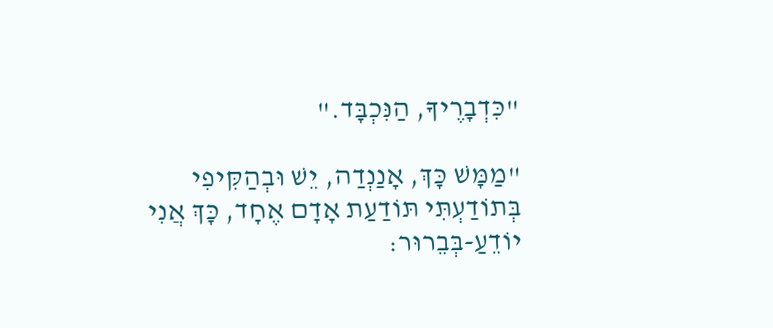"כִּדְבָרֶיךָ, הַנִּכְבָּד."

"מַמָּשׁ כָּךְ, אָנַנְדַה, יֵשׁ וּבְהַקִּיפִי בְּתוֹדַעְתִּי תּוֹדַעַת אָדָם אֶחָד, כָּךְ אֲנִי יוֹדֵעַ-בְּבֵרוּר: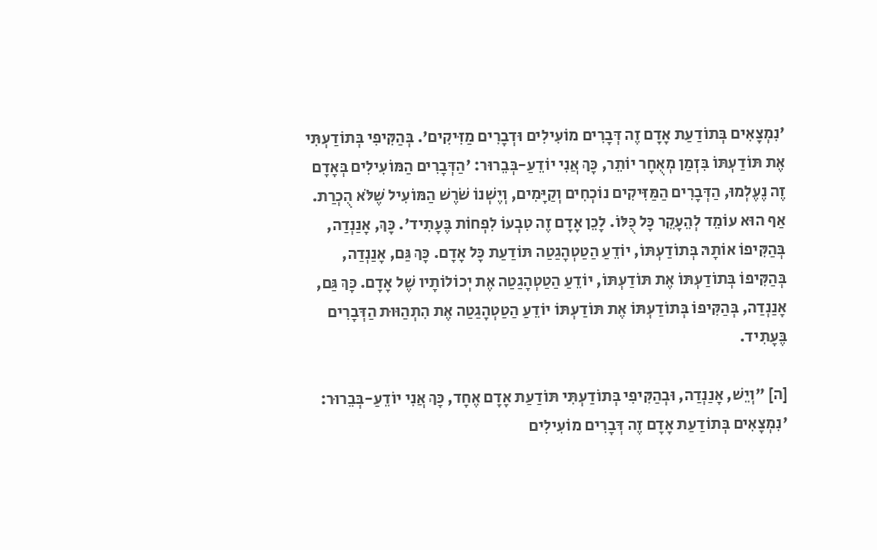'נִמְצָאִים בְּתוֹדַעַת אָדָם זֶה דְּבָרִים מוֹעִילִים וּדְבָרִים מַזִּיקִים'. בְּהַקִּיפִי בְּתוֹדַעְתִּי אֶת תּוֹדַעְתּוֹ בִּזְמַן מְאֻחָר יוֹתֵר, כָּךְ אֲנִי יוֹדֵעַ-בְּבֵרוּר: 'הַדְּבָרִים הַמּוֹעִילִים בְּאָדָם זֶה נֶעֶלְמוּ, הַדְּבָרִים הַמַּזִּיקִים נוֹכְחִים וְקַיָּמִים, וְיֶשְׁנוֹ שֹׁרֶשׁ הַמּוֹעִיל שֶׁלֹּא הֻכְרַת. אַף הוּא עוֹמֵד לְהֵעָקֵר כָּל כֻּלּוֹ. לָכֵן אָדָם זֶה טִבְעוֹ לִפְחוֹת בֶּעָתִיד'. כָּךְ, אָנַנְדַה, בְּהַקִּיפוֹ אוֹתָהּ בְּתוֹדַעְתּוֹ, יוֹדֵעַ הַטַטְהָגַטַה תּוֹדַעַת כָּל אָדָם. כָּךְ גַּם, אָנַנְדַה, בְּהַקִּיפוֹ בְּתוֹדַעְתּוֹ אֶת תּוֹדַעְתּוֹ, יוֹדֵעַ הַטַטְהָגַטַה אֶת יְכוֹלוֹתָיו שֶׁל אָדָם. כָּךְ גַּם, אָנַנְדַה, בְּהַקִּיפוֹ בְּתוֹדַעְתּוֹ אֶת תּוֹדַעְתּוֹ יוֹדֵעַ הַטַטְהָגַטַה אֶת הִתְהַוּוּת הַדְּבָרִים בֶּעָתִיד.

[ה] "וְיֵשׁ, אָנַנְדַה, וּבְהַקִּיפִי בְּתוֹדַעְתִּי תּוֹדַעַת אָדָם אֶחָד, כָּךְ אֲנִי יוֹדֵעַ-בְּבֵרוּר: 'נִמְצָאִים בְּתוֹדַעַת אָדָם זֶה דְּבָרִים מוֹעִילִים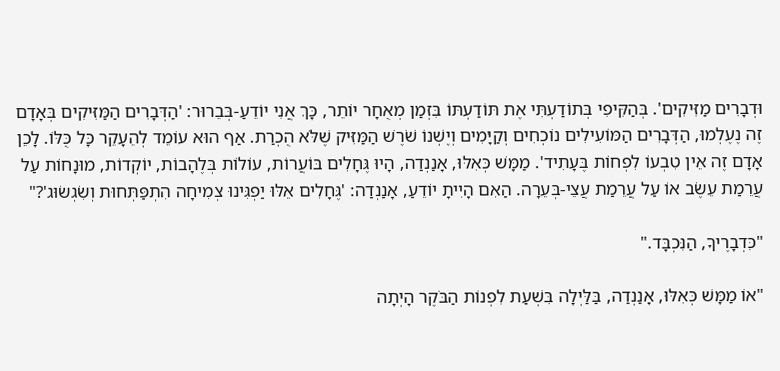וּדְבָרִים מַזִּיקִים'. בְּהַקִּיפִי בְּתוֹדַעְתִּי אֶת תּוֹדַעְתּוֹ בִּזְמַן מְאֻחָר יוֹתֵר, כָּךְ אֲנִי יוֹדֵעַ-בְּבֵרוּר: 'הַדְּבָרִים הַמַּזִּיקִים בְּאָדָם זֶה נֶעֶלְמוּ, הַדְּבָרִים הַמּוֹעִילִים נוֹכְחִים וְקַיָּמִים וְיֶשְׁנוֹ שֹׁרֶשׁ הַמַּזִּיק שֶׁלֹּא הֻכְרַת. אַף הוּא עוֹמֵד לְהֵעָקֵר כָּל כֻּלּוֹ. לָכֵן אָדָם זֶה אֵין טִבְעוֹ לִפְחוֹת בֶּעָתִיד'. מַמָּשׁ כְּאִלּוּ, אָנַנְדַה, הָיוּ גֶּחָלִים בּוֹעֲרוֹת, עוֹלוֹת בְּלֶהָבוֹת, יוֹקְדוֹת, מוּנָחוֹת עַל עֲרֵמַת עֵשֶׂב אוֹ עַל עֲרֵמַת עֲצֵי-בְּעֵרָה. הַאִם הָיִיתָ יוֹדֵעַ, אָנַנְדַה: 'גֶּחָלִים אֵלּוּ יַפְגִּינוּ צְמִיחָה הִתְפַּתְּחוּת וְשִׂגְשׂוּג'?"

"כִּדְבָרֶיךָ, הַנִּכְבָּד."

"אוֹ מַמָּשׁ כְּאִלּוּ, אָנַנְדַה, בַּלַּיְלָה בִּשְׁעַת לִפְנוֹת הַבֹּקֶר הָיְתָה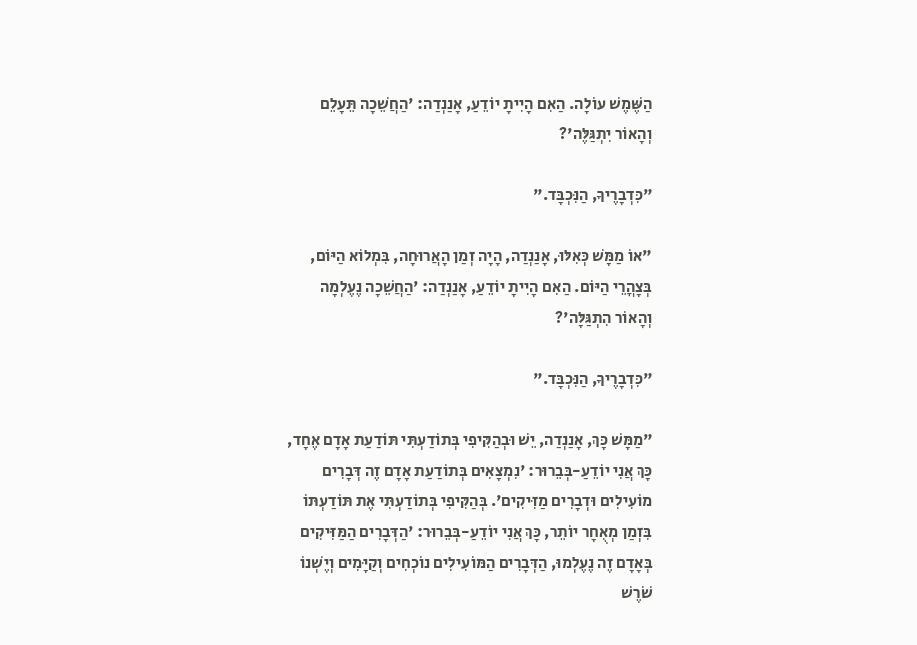הַשֶּׁמֶשׁ עוֹלָה. הַאִם הָיִיתָ יוֹדֵעַ, אָנַנְדַה: 'הַחֲשֵׁכָה תֵּעָלֵם וְהָאוֹר יִתְגַּלֶּה'?

"כִּדְבָרֶיךָ, הַנִּכְבָּד."

"אוֹ מַמָּשׁ כְּאִלּוּ, אָנַנְדַה, הָיָה זְמַן הָאֲרוּחָה, בִּמְלוֹא הַיּוֹם, בְּצָהֳרֵי הַיּוֹם. הַאִם הָיִיתָ יוֹדֵעַ, אָנַנְדַה: 'הַחֲשֵׁכָה נֶעֶלְמָה וְהָאוֹר הִתְגַּלָּה'?

"כִּדְבָרֶיךָ, הַנִּכְבָּד."

"מַמָּשׁ כָּךְ, אָנַנְדַה, יֵשׁ וּבְהַקִּיפִי בְּתוֹדַעְתִּי תּוֹדַעַת אָדָם אֶחָד, כָּךְ אֲנִי יוֹדֵעַ-בְּבֵרוּר: 'נִמְצָאִים בְּתוֹדַעַת אָדָם זֶה דְּבָרִים מוֹעִילִים וּדְבָרִים מַזִּיקִים'. בְּהַקִּיפִי בְּתוֹדַעְתִּי אֶת תּוֹדַעְתּוֹ בִּזְמַן מְאֻחָר יוֹתֵר, כָּךְ אֲנִי יוֹדֵעַ-בְּבֵרוּר: 'הַדְּבָרִים הַמַּזִּיקִים בְּאָדָם זֶה נֶעֶלְמוּ, הַדְּבָרִים הַמּוֹעִילִים נוֹכְחִים וְקַיָּמִים וְיֶשְׁנוֹ שֹׁרֶשׁ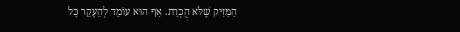הַמַּזִּיק שֶׁלֹּא הֻכְרַת. אַף הוּא עוֹמֵד לְהֵעָקֵר כָּל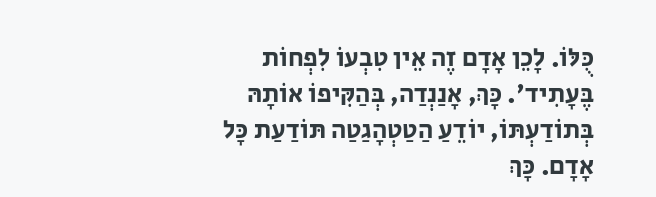כֻּלּוֹ. לָכֵן אָדָם זֶה אֵין טִבְעוֹ לִפְחוֹת בֶּעָתִיד'. כָּךְ, אָנַנְדַה, בְּהַקִּיפוֹ אוֹתָהּ בְּתוֹדַעְתּוֹ, יוֹדֵעַ הַטַטְהָגַטַה תּוֹדַעַת כָּל אָדָם. כָּךְ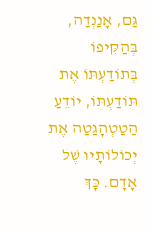גַּם, אָנַנְדַה, בְּהַקִּיפוֹ בְּתוֹדַעְתּוֹ אֶת תּוֹדַעְתּוֹ, יוֹדֵעַ הַטַטְהָגַטַה אֶת יְכוֹלוֹתָיו שֶׁל אָדָם. כָּךְ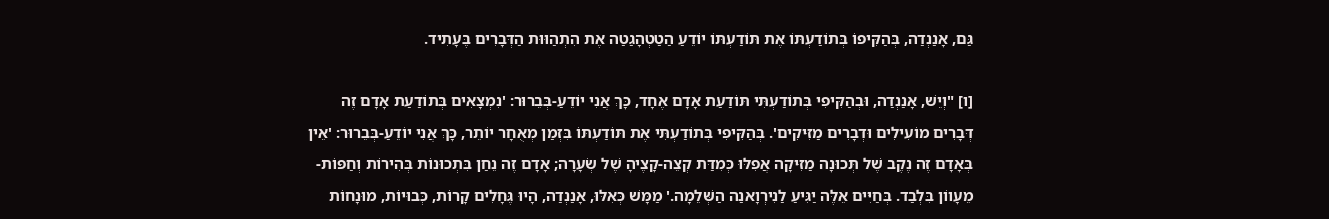גַּם, אָנַנְדַה, בְּהַקִּיפוֹ בְּתוֹדַעְתּוֹ אֶת תּוֹדַעְתּוֹ יוֹדֵעַ הַטַטְהָגַטַה אֶת הִתְהַוּוּת הַדְּבָרִים בֶּעָתִיד.

[ו] "וְיֵשׁ, אָנַנְדַה, וּבְהַקִּיפִי בְּתוֹדַעְתִּי תּוֹדַעַת אָדָם אֶחָד, כָּךְ אֲנִי יוֹדֵעַ-בְּבֵרוּר: 'נִמְצָאִים בְּתוֹדַעַת אָדָם זֶה דְּבָרִים מוֹעִילִים וּדְבָרִים מַזִּיקִים'. בְּהַקִּיפִי בְּתוֹדַעְתִּי אֶת תּוֹדַעְתּוֹ בִּזְמַן מְאֻחָר יוֹתֵר, כָּךְ אֲנִי יוֹדֵעַ-בְּבֵרוּר: 'אֵין בְּאָדָם זֶה נֶקֶב שֶׁל תְּכוּנָה מַזִּיקָה אֲפִלּוּ כְּמִדַּת קְצֵה-קָצֶיהָ שֶׁל שְׂעָרָה; אָדָם זֶה נֵחַן בִּתְכוּנוֹת בְּהִירוֹת וְחַפּוֹת-מֵעָווֹן בִּלְבַד. בְּחַיִּים אֵלֶּה יַגִּיעַ לַנִירְוָאנַה הַשְּׁלֵמָה.' מַמָּשׁ כְּאִלּוּ, אָנַנְדַה, הָיוּ גֶּחָלִים קָרוֹת, כְּבוּיוֹת, מוּנָחוֹת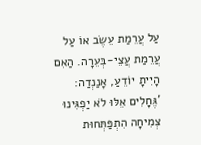עַל עֲרֵמַת עֵשֶׂב אוֹ עַל עֲרֵמַת עֲצֵי-בְּעֵרָה. הַאִם הָיִיתָ יוֹדֵעַ, אָנַנְדַה: 'גֶּחָלִים אֵלּוּ לֹא יַפְגִּינוּ צְמִיחָה הִתְפַּתְּחוּת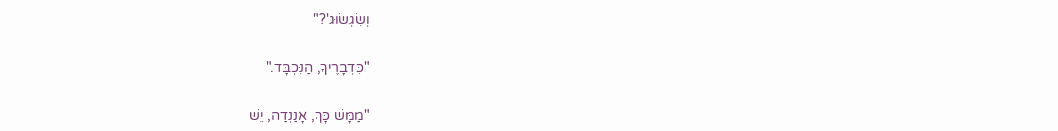וְשִׂגְשׂוּג'?"

"כִּדְבָרֶיךָ, הַנִּכְבָּד."

"מַמָּשׁ כָּךְ, אָנַנְדַה, יֵשׁ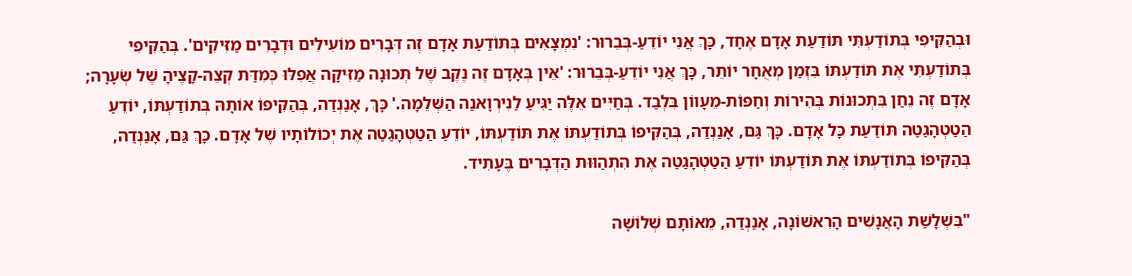וּבְהַקִּיפִי בְּתוֹדַעְתִּי תּוֹדַעַת אָדָם אֶחָד, כָּךְ אֲנִי יוֹדֵעַ-בְּבֵרוּר: 'נִמְצָאִים בְּתוֹדַעַת אָדָם זֶה דְּבָרִים מוֹעִילִים וּדְבָרִים מַזִּיקִים'. בְּהַקִּיפִי בְּתוֹדַעְתִּי אֶת תּוֹדַעְתּוֹ בִּזְמַן מְאֻחָר יוֹתֵר, כָּךְ אֲנִי יוֹדֵעַ-בְּבֵרוּר: 'אֵין בְּאָדָם זֶה נֶקֶב שֶׁל תְּכוּנָה מַזִּיקָה אֲפִלּוּ כְּמִדַּת קְצֵה-קָצֶיהָ שֶׁל שְׂעָרָה; אָדָם זֶה נֵחַן בִּתְכוּנוֹת בְּהִירוֹת וְחַפּוֹת-מֵעָווֹן בִּלְבַד. בְּחַיִּים אֵלֶּה יַגִּיעַ לַנִירְוָאנַה הַשְּׁלֵמָה.' כָּךְ, אָנַנְדַה, בְּהַקִּיפוֹ אוֹתָהּ בְּתוֹדַעְתּוֹ, יוֹדֵעַ הַטַטְהָגַטַה תּוֹדַעַת כָּל אָדָם. כָּךְ גַּם, אָנַנְדַה, בְּהַקִּיפוֹ בְּתוֹדַעְתּוֹ אֶת תּוֹדַעְתּוֹ, יוֹדֵעַ הַטַטְהָגַטַה אֶת יְכוֹלוֹתָיו שֶׁל אָדָם. כָּךְ גַּם, אָנַנְדַה, בְּהַקִּיפוֹ בְּתוֹדַעְתּוֹ אֶת תּוֹדַעְתּוֹ יוֹדֵעַ הַטַטְהָגַטַה אֶת הִתְהַוּוּת הַדְּבָרִים בֶּעָתִיד.

"בִּשְׁלָשַׁת הָאֲנָשִׁים הָרִאשׁוֹנָה, אָנַנְדַה, מֵאוֹתָם שְׁלוֹשָׁה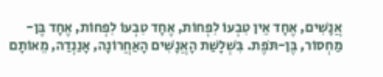אֲנָשִׁים, אֶחָד אֵין טִבְעוֹ לִפְחוֹת, אֶחָד טִבְעוֹ לִפְחוֹת, אֶחָד בֶּן-מַחְסוֹר, בֶּן-תֹּפֶת. בִּשְׁלָשַׁת הָאֲנָשִׁים הָאַחֲרוֹנָה, אָנַנְדַה, מֵאוֹתָם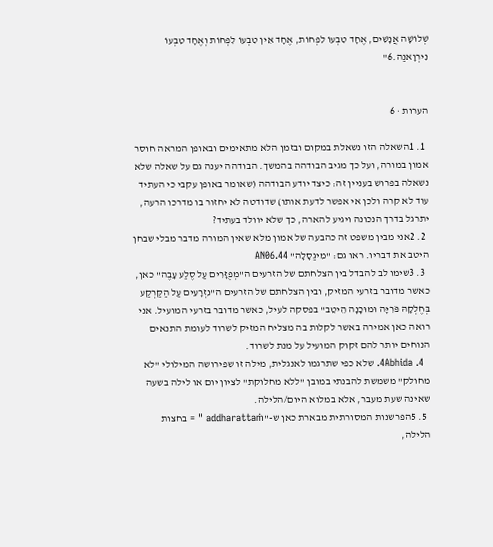שְׁלוֹשָׁה אֲנָשִׁים, אֶחָד טִבְעוֹ לִפְחוֹת, אֶחָד אֵין טִבְעוֹ לִפְחוֹת וְאֶחָד טִבְעוֹ נִירְוָאנַה.6"


הערות · 6

  1. 1השאלה הזו נשאלת במקום ובזמן הלא מתאימים ובאופן המראה חוסר אמון במורה, ועל כך מגיב הבודהה בהמשך. הבודהה יענה גם על שאלה שלא נשאלה בפרוש בעניין זה: כיצד יודע הבודהה (שאומר באופן עקבי כי העתיד עוד לא קרה ולכן אי אפשר לדעת אותו) שדודטה לא יחזור בו מדרכו הרעה, יתרגל בדרך הנכונה ויגיע להארה, כך שלא יוולד בעתיד?
  2. 2אני מבין משפט זה כהבעה של אמון מלא שאין המורה מדבר מבלי שבחן היטב את דבריו. ראו גם: "מִיגַסָלָה" AN06.44
  3. 3שימו לב להבדל בין הצלחתם של הזרעים ה"מְפֻזָּרִים עַל סֶלַע עָבֶה" כאן, כאשר מדובר בזרעי המזיק, ובין הצלחתם של הזרעים ה"נִזְרָעִים עַל הַקַּרְקַע בְּחֶלְקָהּ פֹּרִיָּה וּמוּכָנָה הֵיטֵב" בפסקה לעיל, כאשר מדובר בזרעי המועיל. אני רואה כאן אמירה באשר לקלות בה מצליח המזיק לשרוד לעומת התנאים הנוחים יותר להם זקוק המועיל על מנת לשרוד.
  4. 4Abhida. שלא כפי שתרגמו לאנגלית, מילה זו שפירושה המילולי "לא מחולק" משמשת להבנתי במובן "ללא מחלוקת" לציון יום או לילה בשעה שאינה שעת מעבר, אלא במלוא היום/הלילה.
  5. 5הפרשנות המסורתית מבארת כאן ש-"addharattaṁ " = בחצות הלילה,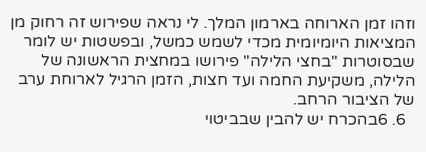וזהו זמן הארוחה בארמון המלך. לי נראה שפירוש זה רחוק מן המציאות היומיומית מכדי לשמש כמשל, ובפשטות יש לומר שבסוטרות "בחצי הלילה" פירושו במחצית הראשונה של הלילה, משקיעת החמה ועד חצות, הזמן הרגיל לארוחת ערב של הציבור הרחב.
  6. 6בהכרח יש להבין שבביטוי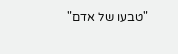"טבעו של אדם"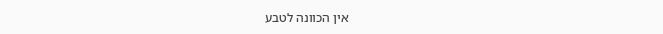אין הכוונה לטבע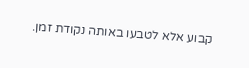קבוע אלא לטבעו באותה נקודת זמן.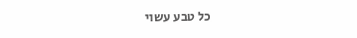כל טבע עשוי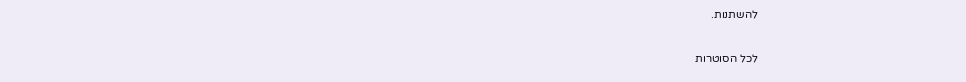להשתנות.

לכל הסוטרות